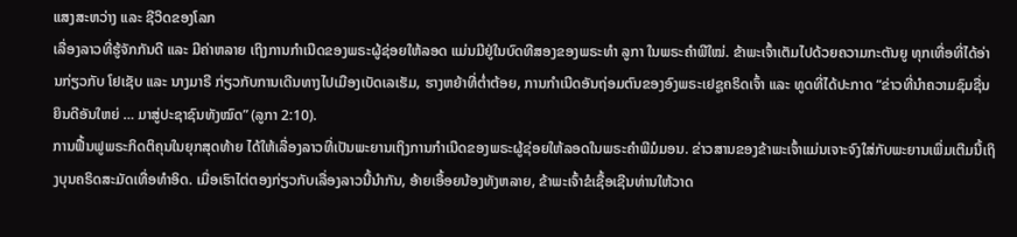ແສງສະຫວ່າງ ແລະ ຊີວິດຂອງໂລກ
ເລື່ອງລາວທີ່ຮູ້ຈັກກັນດີ ແລະ ມີຄ່າຫລາຍ ເຖິງການກຳເນີດຂອງພຣະຜູ້ຊ່ອຍໃຫ້ລອດ ແມ່ນມີຢູ່ໃນບົດທີສອງຂອງພຣະທຳ ລູກາ ໃນພຣະຄຳພີໃໝ່. ຂ້າພະເຈົ້າເຕັມໄປດ້ວຍຄວາມກະຕັນຍູ ທຸກເທື່ອທີ່ໄດ້ອ່ານກ່ຽວກັບ ໂຢເຊັບ ແລະ ນາງມາຣີ ກ່ຽວກັບການເດີນທາງໄປເມືອງເບັດເລເຮັມ, ຮາງຫຍ້າທີ່ຕ່ຳຕ້ອຍ, ການກຳເນີດອັນຖ່ອມຕົນຂອງອົງພຣະເຢຊູຄຣິດເຈົ້າ ແລະ ທູດທີ່ໄດ້ປະກາດ “ຂ່າວທີ່ນຳຄວາມຊົມຊື່ນຍິນດີອັນໃຫຍ່ … ມາສູ່ປະຊາຊົນທັງໝົດ” (ລູກາ 2:10).
ການຟື້ນຟູພຣະກິດຕິຄຸນໃນຍຸກສຸດທ້າຍ ໄດ້ໃຫ້ເລື່ອງລາວທີ່ເປັນພະຍານເຖິງການກຳເນີດຂອງພຣະຜູ້ຊ່ອຍໃຫ້ລອດໃນພຣະຄຳພີມໍມອນ. ຂ່າວສານຂອງຂ້າພະເຈົ້າແມ່ນເຈາະຈົງໃສ່ກັບພະຍານເພີ່ມເຕີມນີ້ເຖິງບຸນຄຣິດສະມັດເທື່ອທຳອິດ. ເມື່ອເຮົາໄຕ່ຕອງກ່ຽວກັບເລື່ອງລາວນີ້ນຳກັນ, ອ້າຍເອື້ອຍນ້ອງທັງຫລາຍ, ຂ້າພະເຈົ້າຂໍເຊື້ອເຊີນທ່ານໃຫ້ວາດ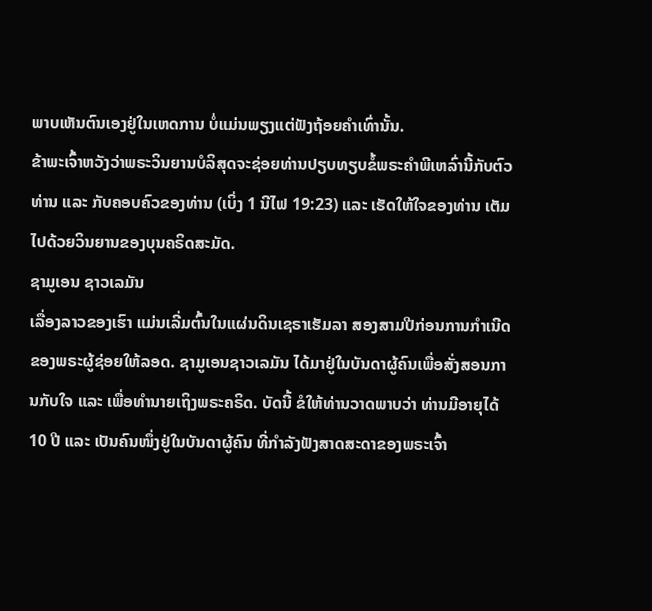ພາບເຫັນຕົນເອງຢູ່ໃນເຫດການ ບໍ່ແມ່ນພຽງແຕ່ຟັງຖ້ອຍຄຳເທົ່ານັ້ນ.
ຂ້າພະເຈົ້າຫວັງວ່າພຣະວິນຍານບໍລິສຸດຈະຊ່ອຍທ່ານປຽບທຽບຂໍ້ພຣະຄຳພີເຫລົ່ານີ້ກັບຕົວທ່ານ ແລະ ກັບຄອບຄົວຂອງທ່ານ (ເບິ່ງ 1 ນີໄຟ 19:23) ແລະ ເຮັດໃຫ້ໃຈຂອງທ່ານ ເຕັມໄປດ້ວຍວິນຍານຂອງບຸນຄຣິດສະມັດ.
ຊາມູເອນ ຊາວເລມັນ
ເລື່ອງລາວຂອງເຮົາ ແມ່ນເລີ່ມຕົ້ນໃນແຜ່ນດິນເຊຣາເຮັມລາ ສອງສາມປີກ່ອນການກຳເນີດຂອງພຣະຜູ້ຊ່ອຍໃຫ້ລອດ. ຊາມູເອນຊາວເລມັນ ໄດ້ມາຢູ່ໃນບັນດາຜູ້ຄົນເພື່ອສັ່ງສອນການກັບໃຈ ແລະ ເພື່ອທຳນາຍເຖິງພຣະຄຣິດ. ບັດນີ້ ຂໍໃຫ້ທ່ານວາດພາບວ່າ ທ່ານມີອາຍຸໄດ້ 10 ປີ ແລະ ເປັນຄົນໜຶ່ງຢູ່ໃນບັນດາຜູ້ຄົນ ທີ່ກຳລັງຟັງສາດສະດາຂອງພຣະເຈົ້າ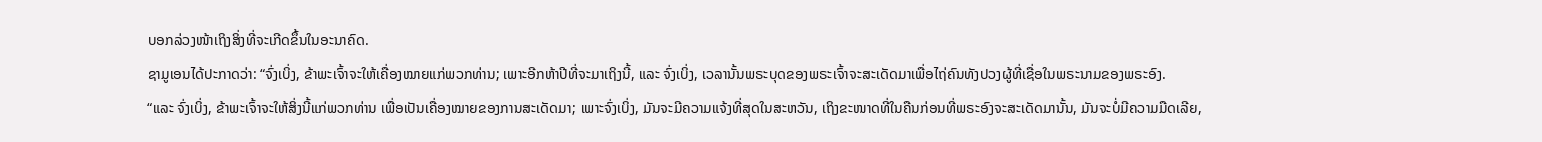ບອກລ່ວງໜ້າເຖິງສິ່ງທີ່ຈະເກີດຂຶ້ນໃນອະນາຄົດ.
ຊາມູເອນໄດ້ປະກາດວ່າ: “ຈົ່ງເບິ່ງ, ຂ້າພະເຈົ້າຈະໃຫ້ເຄື່ອງໝາຍແກ່ພວກທ່ານ; ເພາະອີກຫ້າປີທີ່ຈະມາເຖິງນີ້, ແລະ ຈົ່ງເບິ່ງ, ເວລານັ້ນພຣະບຸດຂອງພຣະເຈົ້າຈະສະເດັດມາເພື່ອໄຖ່ຄົນທັງປວງຜູ້ທີ່ເຊື່ອໃນພຣະນາມຂອງພຣະອົງ.
“ແລະ ຈົ່ງເບິ່ງ, ຂ້າພະເຈົ້າຈະໃຫ້ສິ່ງນີ້ແກ່ພວກທ່ານ ເພື່ອເປັນເຄື່ອງໝາຍຂອງການສະເດັດມາ; ເພາະຈົ່ງເບິ່ງ, ມັນຈະມີຄວາມແຈ້ງທີ່ສຸດໃນສະຫວັນ, ເຖິງຂະໜາດທີ່ໃນຄືນກ່ອນທີ່ພຣະອົງຈະສະເດັດມານັ້ນ, ມັນຈະບໍ່ມີຄວາມມືດເລີຍ,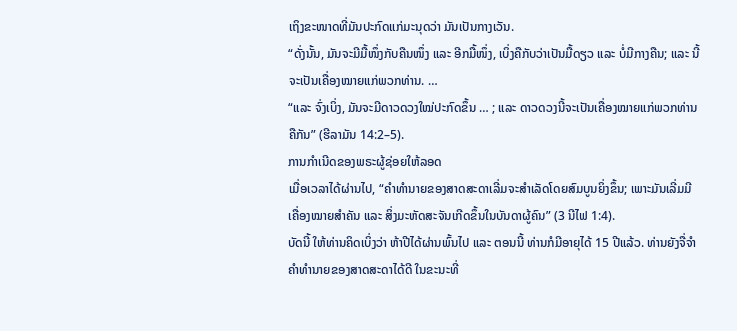ເຖິງຂະໜາດທີ່ມັນປະກົດແກ່ມະນຸດວ່າ ມັນເປັນກາງເວັນ.
“ດັ່ງນັ້ນ, ມັນຈະມີມື້ໜຶ່ງກັບຄືນໜຶ່ງ ແລະ ອີກມື້ໜຶ່ງ, ເບິ່ງຄືກັບວ່າເປັນມື້ດຽວ ແລະ ບໍ່ມີກາງຄືນ; ແລະ ນີ້ຈະເປັນເຄື່ອງໝາຍແກ່ພວກທ່ານ. …
“ແລະ ຈົ່ງເບິ່ງ, ມັນຈະມີດາວດວງໃໝ່ປະກົດຂຶ້ນ … ; ແລະ ດາວດວງນີ້ຈະເປັນເຄື່ອງໝາຍແກ່ພວກທ່ານຄືກັນ” (ຮີລາມັນ 14:2–5).
ການກຳເນີດຂອງພຣະຜູ້ຊ່ອຍໃຫ້ລອດ
ເມື່ອເວລາໄດ້ຜ່ານໄປ, “ຄຳທຳນາຍຂອງສາດສະດາເລີ່ມຈະສຳເລັດໂດຍສົມບູນຍິ່ງຂຶ້ນ; ເພາະມັນເລີ່ມມີເຄື່ອງໝາຍສຳຄັນ ແລະ ສິ່ງມະຫັດສະຈັນເກີດຂຶ້ນໃນບັນດາຜູ້ຄົນ” (3 ນີໄຟ 1:4).
ບັດນີ້ ໃຫ້ທ່ານຄິດເບິ່ງວ່າ ຫ້າປີໄດ້ຜ່ານພົ້ນໄປ ແລະ ຕອນນີ້ ທ່ານກໍມີອາຍຸໄດ້ 15 ປີແລ້ວ. ທ່ານຍັງຈື່ຈຳຄຳທຳນາຍຂອງສາດສະດາໄດ້ດີ ໃນຂະນະທີ່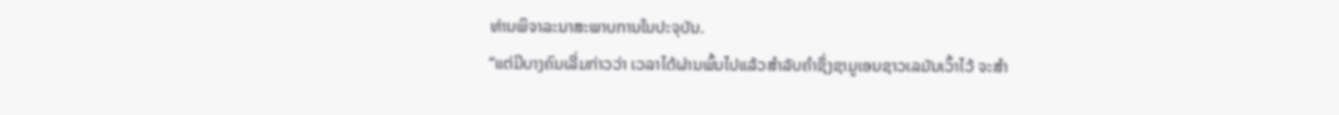ທ່ານພິຈາລະນາສະພາບການໃນປະຈຸບັນ.
“ແຕ່ມີບາງຄົນເລີ່ມກ່າວວ່າ ເວລາໄດ້ຜ່ານພົ້ນໄປແລ້ວສຳລັບຄຳຊຶ່ງຊາມູເອນຊາວເລມັນເວົ້າໄວ້ ຈະສຳ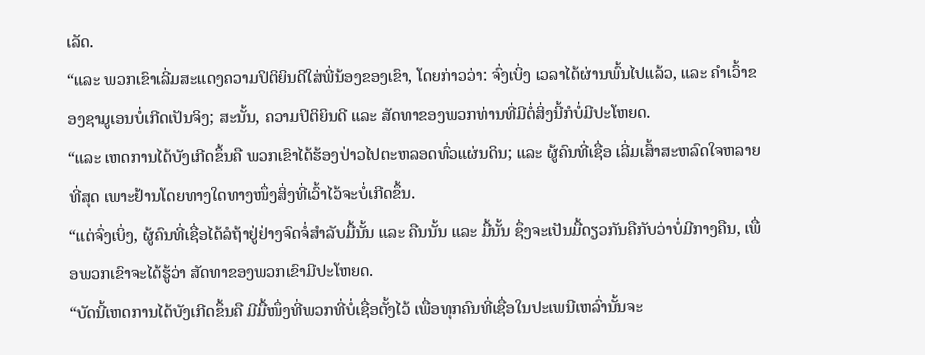ເລັດ.
“ແລະ ພວກເຂົາເລີ່ມສະແດງຄວາມປິຕິຍິນດີໃສ່ພີ່ນ້ອງຂອງເຂົາ, ໂດຍກ່າວວ່າ: ຈົ່ງເບິ່ງ ເວລາໄດ້ຜ່ານພົ້ນໄປແລ້ວ, ແລະ ຄຳເວົ້າຂອງຊາມູເອນບໍ່ເກີດເປັນຈິງ; ສະນັ້ນ, ຄວາມປິຕິຍິນດີ ແລະ ສັດທາຂອງພວກທ່ານທີ່ມີຕໍ່ສິ່ງນີ້ກໍບໍ່ມີປະໂຫຍດ.
“ແລະ ເຫດການໄດ້ບັງເກີດຂຶ້ນຄື ພວກເຂົາໄດ້ຮ້ອງປ່າວໄປຕະຫລອດທົ່ວແຜ່ນດິນ; ແລະ ຜູ້ຄົນທີ່ເຊື່ອ ເລີ່ມເສົ້າສະຫລົດໃຈຫລາຍທີ່ສຸດ ເພາະຢ້ານໂດຍທາງໃດທາງໜຶ່ງສິ່ງທີ່ເວົ້າໄວ້ຈະບໍ່ເກີດຂຶ້ນ.
“ແຕ່ຈົ່ງເບິ່ງ, ຜູ້ຄົນທີ່ເຊື່ອໄດ້ລໍຖ້າຢູ່ຢ່າງຈົດຈໍ່ສຳລັບມື້ນັ້ນ ແລະ ຄືນນັ້ນ ແລະ ມື້ນັ້ນ ຊຶ່ງຈະເປັນມື້ດຽວກັນຄືກັບວ່າບໍ່ມີກາງຄືນ, ເພື່ອພວກເຂົາຈະໄດ້ຮູ້ວ່າ ສັດທາຂອງພວກເຂົາມີປະໂຫຍດ.
“ບັດນີ້ເຫດການໄດ້ບັງເກີດຂຶ້ນຄື ມີມື້ໜຶ່ງທີ່ພວກທີ່ບໍ່ເຊື່ອຕັ້ງໄວ້ ເພື່ອທຸກຄົນທີ່ເຊື່ອໃນປະເພນີເຫລົ່ານັ້ນຈະ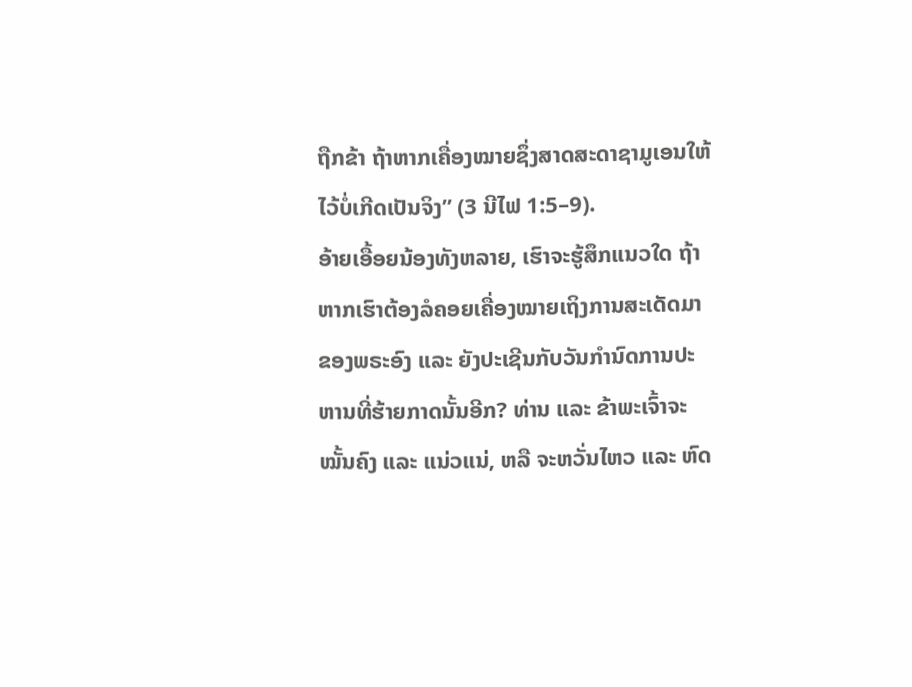ຖືກຂ້າ ຖ້າຫາກເຄື່ອງໝາຍຊຶ່ງສາດສະດາຊາມູເອນໃຫ້ໄວ້ບໍ່ເກີດເປັນຈິງ” (3 ນີໄຟ 1:5–9).
ອ້າຍເອື້ອຍນ້ອງທັງຫລາຍ, ເຮົາຈະຮູ້ສຶກແນວໃດ ຖ້າຫາກເຮົາຕ້ອງລໍຄອຍເຄື່ອງໝາຍເຖິງການສະເດັດມາຂອງພຣະອົງ ແລະ ຍັງປະເຊີນກັບວັນກຳນົດການປະຫານທີ່ຮ້າຍກາດນັ້ນອີກ? ທ່ານ ແລະ ຂ້າພະເຈົ້າຈະໝັ້ນຄົງ ແລະ ແນ່ວແນ່, ຫລື ຈະຫວັ່ນໄຫວ ແລະ ຫົດ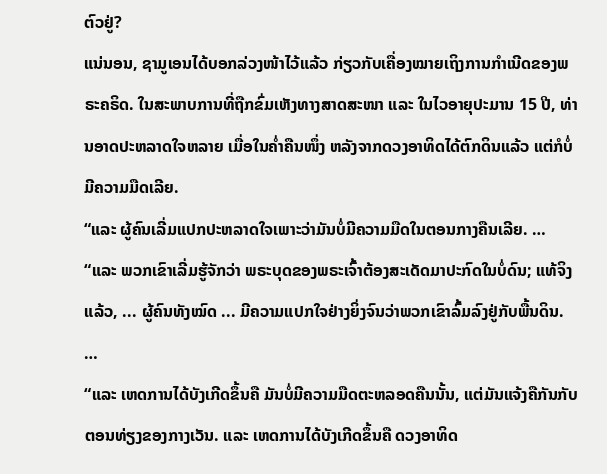ຕົວຢູ່?
ແນ່ນອນ, ຊາມູເອນໄດ້ບອກລ່ວງໜ້າໄວ້ແລ້ວ ກ່ຽວກັບເຄື່ອງໝາຍເຖິງການກຳເນີດຂອງພຣະຄຣິດ. ໃນສະພາບການທີ່ຖືກຂົ່ມເຫັງທາງສາດສະໜາ ແລະ ໃນໄວອາຍຸປະມານ 15 ປີ, ທ່ານອາດປະຫລາດໃຈຫລາຍ ເມື່ອໃນຄ່ຳຄືນໜຶ່ງ ຫລັງຈາກດວງອາທິດໄດ້ຕົກດິນແລ້ວ ແຕ່ກໍບໍ່ມີຄວາມມືດເລີຍ.
“ແລະ ຜູ້ຄົນເລີ່ມແປກປະຫລາດໃຈເພາະວ່າມັນບໍ່ມີຄວາມມືດໃນຕອນກາງຄືນເລີຍ. …
“ແລະ ພວກເຂົາເລີ່ມຮູ້ຈັກວ່າ ພຣະບຸດຂອງພຣະເຈົ້າຕ້ອງສະເດັດມາປະກົດໃນບໍ່ດົນ; ແທ້ຈິງແລ້ວ, ... ຜູ້ຄົນທັງໝົດ ... ມີຄວາມແປກໃຈຢ່າງຍິ່ງຈົນວ່າພວກເຂົາລົ້ມລົງຢູ່ກັບພື້ນດິນ. …
“ແລະ ເຫດການໄດ້ບັງເກີດຂຶ້ນຄື ມັນບໍ່ມີຄວາມມືດຕະຫລອດຄືນນັ້ນ, ແຕ່ມັນແຈ້ງຄືກັນກັບຕອນທ່ຽງຂອງກາງເວັນ. ແລະ ເຫດການໄດ້ບັງເກີດຂຶ້ນຄື ດວງອາທິດ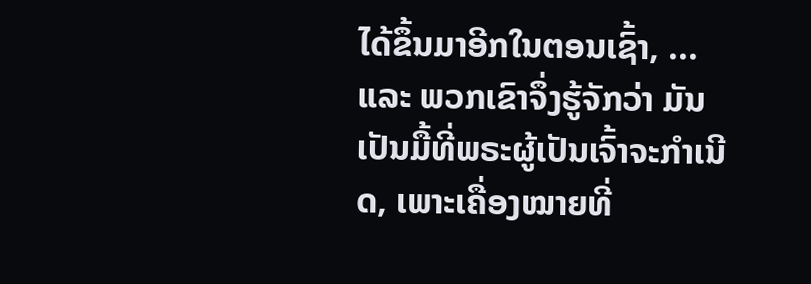ໄດ້ຂຶ້ນມາອີກໃນຕອນເຊົ້າ, ... ແລະ ພວກເຂົາຈຶ່ງຮູ້ຈັກວ່າ ມັນເປັນມື້ທີ່ພຣະຜູ້ເປັນເຈົ້າຈະກຳເນີດ, ເພາະເຄື່ອງໝາຍທີ່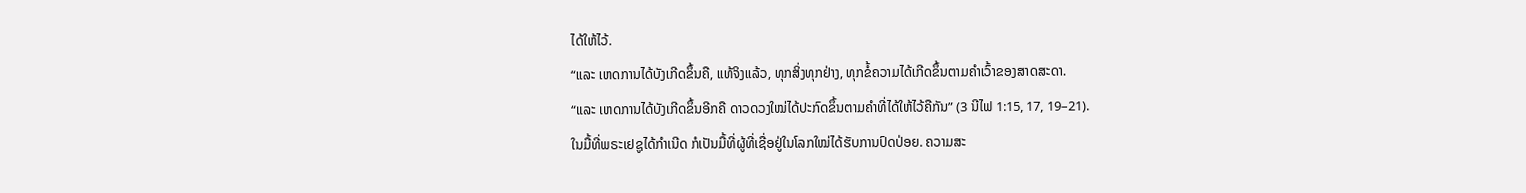ໄດ້ໃຫ້ໄວ້.
“ແລະ ເຫດການໄດ້ບັງເກີດຂຶ້ນຄື, ແທ້ຈິງແລ້ວ, ທຸກສິ່ງທຸກຢ່າງ, ທຸກຂໍ້ຄວາມໄດ້ເກີດຂຶ້ນຕາມຄຳເວົ້າຂອງສາດສະດາ.
“ແລະ ເຫດການໄດ້ບັງເກີດຂຶ້ນອີກຄື ດາວດວງໃໝ່ໄດ້ປະກົດຂຶ້ນຕາມຄຳທີ່ໄດ້ໃຫ້ໄວ້ຄືກັນ” (3 ນີໄຟ 1:15, 17, 19–21).
ໃນມື້ທີ່ພຣະເຢຊູໄດ້ກຳເນີດ ກໍເປັນມື້ທີ່ຜູ້ທີ່ເຊື່ອຢູ່ໃນໂລກໃໝ່ໄດ້ຮັບການປົດປ່ອຍ. ຄວາມສະ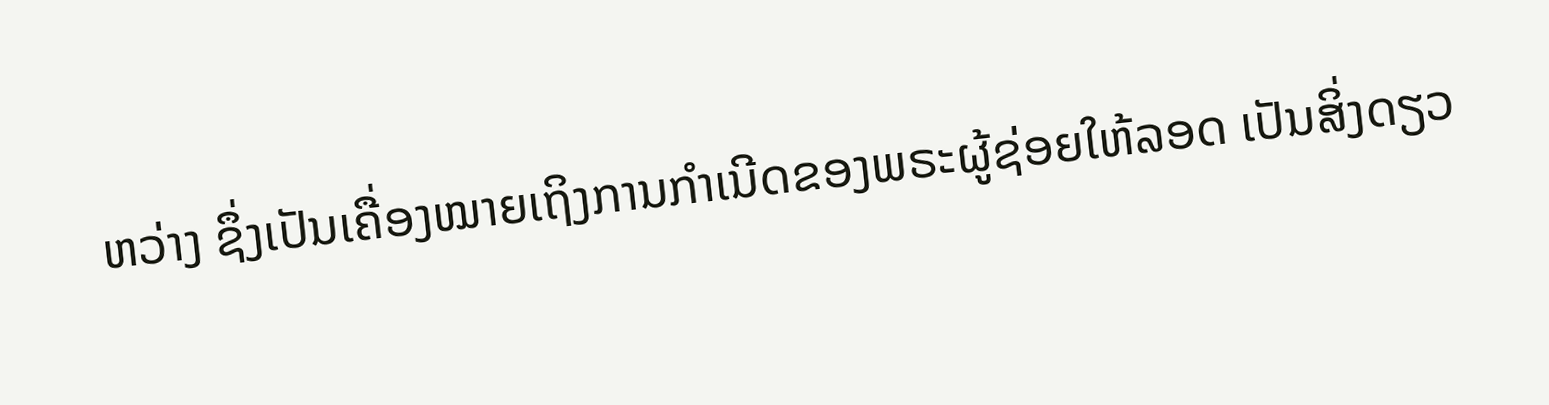ຫວ່າງ ຊຶ່ງເປັນເຄື່ອງໝາຍເຖິງການກຳເນີດຂອງພຣະຜູ້ຊ່ອຍໃຫ້ລອດ ເປັນສິ່ງດຽວ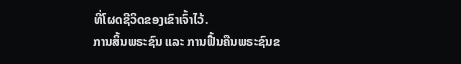ທີ່ໂຜດຊີວິດຂອງເຂົາເຈົ້າໄວ້.
ການສິ້ນພຣະຊົນ ແລະ ການຟື້ນຄືນພຣະຊົນຂ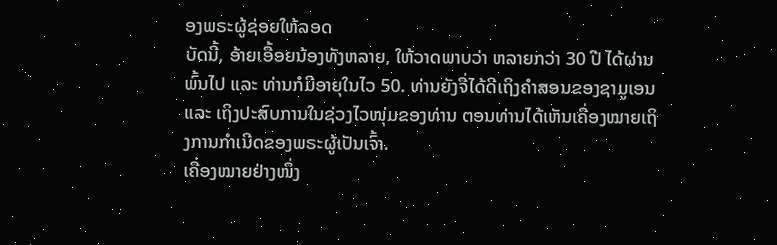ອງພຣະຜູ້ຊ່ອຍໃຫ້ລອດ
ບັດນີ້, ອ້າຍເອື້ອຍນ້ອງທັງຫລາຍ, ໃຫ້ວາດພາບວ່າ ຫລາຍກວ່າ 30 ປີ ໄດ້ຜ່ານພົ້ນໄປ ແລະ ທ່ານກໍມີອາຍຸໃນໄວ 50. ທ່ານຍັງຈື່ໄດ້ດີເຖິງຄຳສອນຂອງຊາມູເອນ ແລະ ເຖິງປະສົບການໃນຊ່ວງໄວໜຸ່ມຂອງທ່ານ ຕອນທ່ານໄດ້ເຫັນເຄື່ອງໝາຍເຖິງການກຳເນີດຂອງພຣະຜູ້ເປັນເຈົ້າ.
ເຄື່ອງໝາຍຢ່າງໜຶ່ງ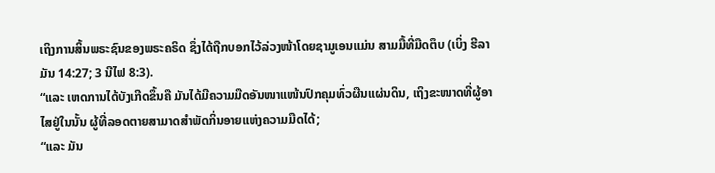ເຖິງການສິ້ນພຣະຊົນຂອງພຣະຄຣິດ ຊຶ່ງໄດ້ຖືກບອກໄວ້ລ່ວງໜ້າໂດຍຊາມູເອນແມ່ນ ສາມມື້ທີ່ມືດຕຶບ (ເບິ່ງ ຮີລາມັນ 14:27; 3 ນີໄຟ 8:3).
“ແລະ ເຫດການໄດ້ບັງເກີດຂຶ້ນຄື ມັນໄດ້ມີຄວາມມືດອັນໜາແໜ້ນປົກຄຸມທົ່ວຜືນແຜ່ນດິນ, ເຖິງຂະໜາດທີ່ຜູ້ອາໄສຢູ່ໃນນັ້ນ ຜູ້ທີ່ລອດຕາຍສາມາດສຳພັດກິ່ນອາຍແຫ່ງຄວາມມືດໄດ້;
“ແລະ ມັນ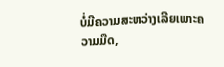ບໍ່ມີຄວາມສະຫວ່າງເລີຍເພາະຄວາມມືດ,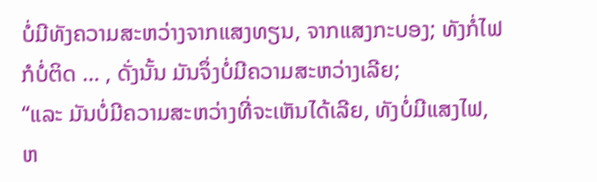ບໍ່ມີທັງຄວາມສະຫວ່າງຈາກແສງທຽນ, ຈາກແສງກະບອງ; ທັງກໍ່ໄຟກໍບໍ່ຕິດ … , ດັ່ງນັ້ນ ມັນຈຶ່ງບໍ່ມີຄວາມສະຫວ່າງເລີຍ;
“ແລະ ມັນບໍ່ມີຄວາມສະຫວ່າງທີ່ຈະເຫັນໄດ້ເລີຍ, ທັງບໍ່ມີແສງໄຟ, ຫ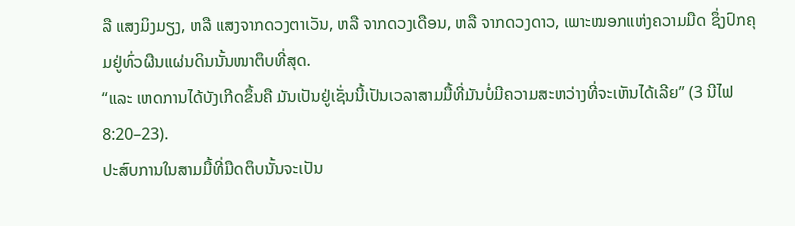ລື ແສງມິງມຽງ, ຫລື ແສງຈາກດວງຕາເວັນ, ຫລື ຈາກດວງເດືອນ, ຫລື ຈາກດວງດາວ, ເພາະໝອກແຫ່ງຄວາມມືດ ຊຶ່ງປົກຄຸມຢູ່ທົ່ວຜືນແຜ່ນດິນນັ້ນໜາຕຶບທີ່ສຸດ.
“ແລະ ເຫດການໄດ້ບັງເກີດຂຶ້ນຄື ມັນເປັນຢູ່ເຊັ່ນນີ້ເປັນເວລາສາມມື້ທີ່ມັນບໍ່ມີຄວາມສະຫວ່າງທີ່ຈະເຫັນໄດ້ເລີຍ” (3 ນີໄຟ 8:20–23).
ປະສົບການໃນສາມມື້ທີ່ມືດຕຶບນັ້ນຈະເປັນ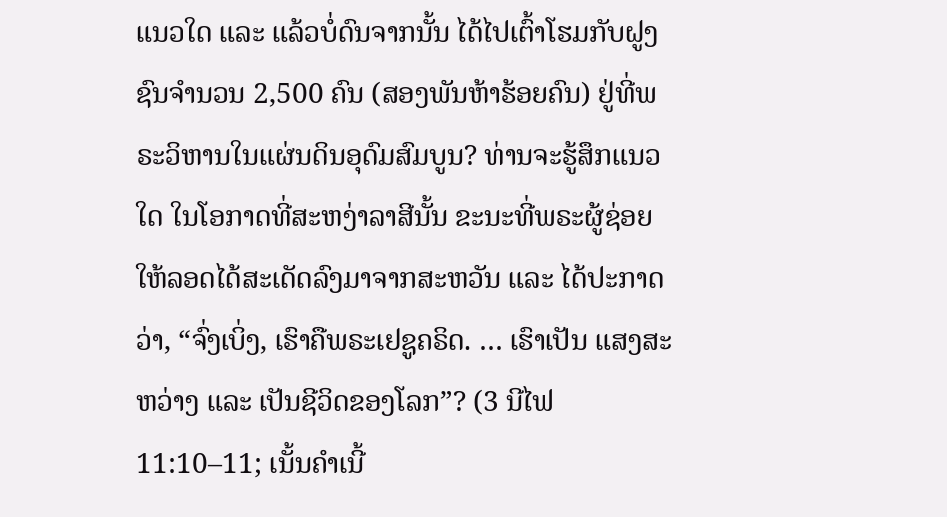ແນວໃດ ແລະ ແລ້ວບໍ່ດົນຈາກນັ້ນ ໄດ້ໄປເຕົ້າໂຮມກັບຝູງຊົນຈຳນວນ 2,500 ຄົນ (ສອງພັນຫ້າຮ້ອຍຄົນ) ຢູ່ທີ່ພຣະວິຫານໃນແຜ່ນດິນອຸດົມສົມບູນ? ທ່ານຈະຮູ້ສຶກແນວໃດ ໃນໂອກາດທີ່ສະຫງ່າລາສີນັ້ນ ຂະນະທີ່ພຣະຜູ້ຊ່ອຍໃຫ້ລອດໄດ້ສະເດັດລົງມາຈາກສະຫວັນ ແລະ ໄດ້ປະກາດວ່າ, “ຈົ່ງເບິ່ງ, ເຮົາຄືພຣະເຢຊູຄຣິດ. … ເຮົາເປັນ ແສງສະຫວ່າງ ແລະ ເປັນຊີວິດຂອງໂລກ”? (3 ນີໄຟ 11:10–11; ເນັ້ນຄຳເນີ້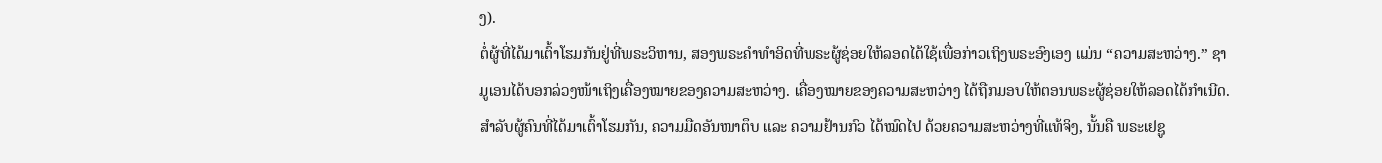ງ).
ຕໍ່ຜູ້ທີ່ໄດ້ມາເຕົ້າໂຮມກັນຢູ່ທີ່ພຣະວິຫານ, ສອງພຣະຄຳທຳອິດທີ່ພຣະຜູ້ຊ່ອຍໃຫ້ລອດໄດ້ໃຊ້ເພື່ອກ່າວເຖິງພຣະອົງເອງ ແມ່ນ “ຄວາມສະຫວ່າງ.” ຊາມູເອນໄດ້ບອກລ່ວງໜ້າເຖິງເຄື່ອງໝາຍຂອງຄວາມສະຫວ່າງ. ເຄື່ອງໝາຍຂອງຄວາມສະຫວ່າງ ໄດ້ຖືກມອບໃຫ້ຕອນພຣະຜູ້ຊ່ອຍໃຫ້ລອດໄດ້ກຳເນີດ. ສຳລັບຜູ້ຄົນທີ່ໄດ້ມາເຕົ້າໂຮມກັນ, ຄວາມມືດອັນໜາຕຶບ ແລະ ຄວາມຢ້ານກົວ ໄດ້ໝົດໄປ ດ້ວຍຄວາມສະຫວ່າງທີ່ແທ້ຈິງ, ນັ້ນຄື ພຣະເຢຊູ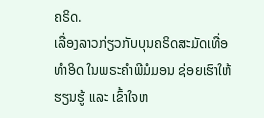ຄຣິດ.
ເລື່ອງລາວກ່ຽວກັບບຸນຄຣິດສະມັດເທື່ອທຳອິດ ໃນພຣະຄຳພີມໍມອນ ຊ່ອຍເຮົາໃຫ້ຮຽນຮູ້ ແລະ ເຂົ້າໃຈຫ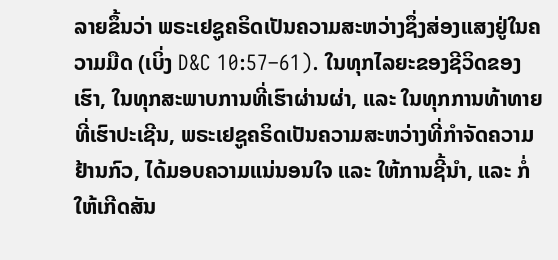ລາຍຂຶ້ນວ່າ ພຣະເຢຊູຄຣິດເປັນຄວາມສະຫວ່າງຊຶ່ງສ່ອງແສງຢູ່ໃນຄວາມມືດ (ເບິ່ງ D&C 10:57–61). ໃນທຸກໄລຍະຂອງຊີວິດຂອງເຮົາ, ໃນທຸກສະພາບການທີ່ເຮົາຜ່ານຜ່າ, ແລະ ໃນທຸກການທ້າທາຍທີ່ເຮົາປະເຊີນ, ພຣະເຢຊູຄຣິດເປັນຄວາມສະຫວ່າງທີ່ກຳຈັດຄວາມຢ້ານກົວ, ໄດ້ມອບຄວາມແນ່ນອນໃຈ ແລະ ໃຫ້ການຊີ້ນຳ, ແລະ ກໍ່ໃຫ້ເກີດສັນ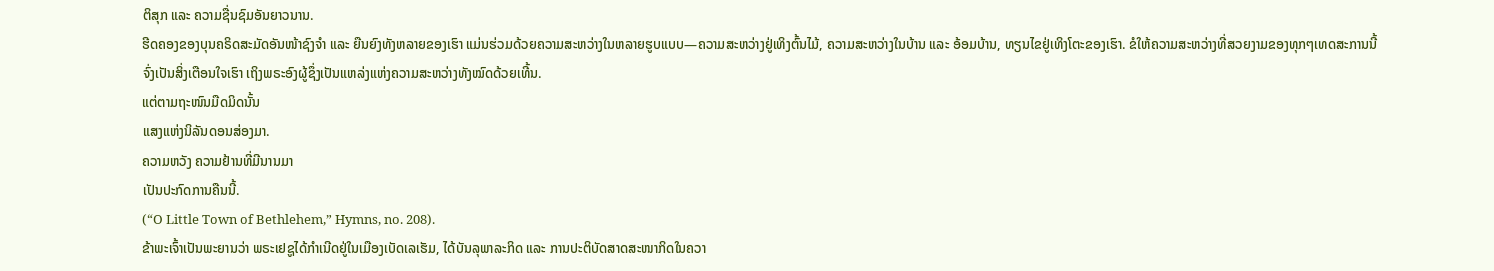ຕິສຸກ ແລະ ຄວາມຊື່ນຊົມອັນຍາວນານ.
ຮີດຄອງຂອງບຸນຄຣິດສະມັດອັນໜ້າຊົງຈຳ ແລະ ຍືນຍົງທັງຫລາຍຂອງເຮົາ ແມ່ນຮ່ວມດ້ວຍຄວາມສະຫວ່າງໃນຫລາຍຮູບແບບ—ຄວາມສະຫວ່າງຢູ່ເທິງຕົ້ນໄມ້, ຄວາມສະຫວ່າງໃນບ້ານ ແລະ ອ້ອມບ້ານ, ທຽນໄຂຢູ່ເທິງໂຕະຂອງເຮົາ. ຂໍໃຫ້ຄວາມສະຫວ່າງທີ່ສວຍງາມຂອງທຸກໆເທດສະການນີ້ ຈົ່ງເປັນສິ່ງເຕືອນໃຈເຮົາ ເຖິງພຣະອົງຜູ້ຊຶ່ງເປັນແຫລ່ງແຫ່ງຄວາມສະຫວ່າງທັງໝົດດ້ວຍເທີ້ນ.
ແຕ່ຕາມຖະໜົນມືດມິດນັ້ນ
ແສງແຫ່ງນິລັນດອນສ່ອງມາ.
ຄວາມຫວັງ ຄວາມຢ້ານທີ່ມີນານມາ
ເປັນປະກົດການຄືນນີ້.
(“O Little Town of Bethlehem,” Hymns, no. 208).
ຂ້າພະເຈົ້າເປັນພະຍານວ່າ ພຣະເຢຊູໄດ້ກຳເນີດຢູ່ໃນເມືອງເບັດເລເຮັມ, ໄດ້ບັນລຸພາລະກິດ ແລະ ການປະຕິບັດສາດສະໜາກິດໃນຄວາ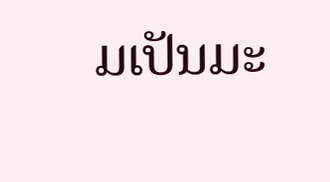ມເປັນມະ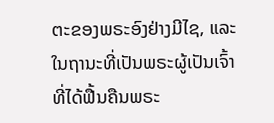ຕະຂອງພຣະອົງຢ່າງມີໄຊ, ແລະ ໃນຖານະທີ່ເປັນພຣະຜູ້ເປັນເຈົ້າທີ່ໄດ້ຟື້ນຄືນພຣະ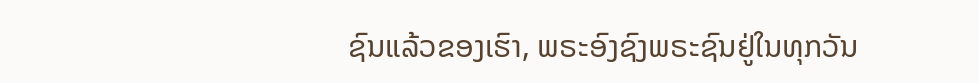ຊົນແລ້ວຂອງເຮົາ, ພຣະອົງຊົງພຣະຊົນຢູ່ໃນທຸກວັນ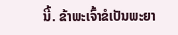ນີ້. ຂ້າພະເຈົ້າຂໍເປັນພະຍາ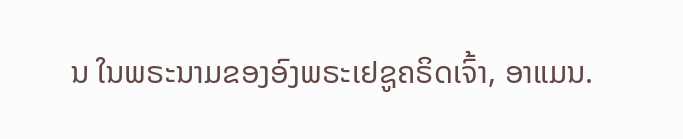ນ ໃນພຣະນາມຂອງອົງພຣະເຢຊູຄຣິດເຈົ້າ, ອາແມນ.